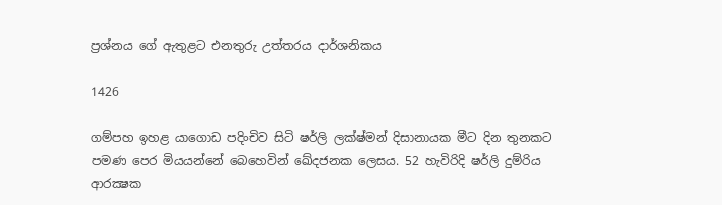ප්‍රශ්නය ගේ ඇතුළට එනතුරු උත්තරය දාර්ශනිකය

1426

ගම්පහ ඉහළ යාගොඩ පදිංචිව සිටි ෂර්ලි ලක්ෂ්මන් දිසානායක මීට දින තුනකට පමණ පෙර මියයන්නේ බෙහෙවින් ඛේදජනක ලෙසය. 52 හැවිරිදි ෂර්ලි දුම්රිය ආරක්‍ෂක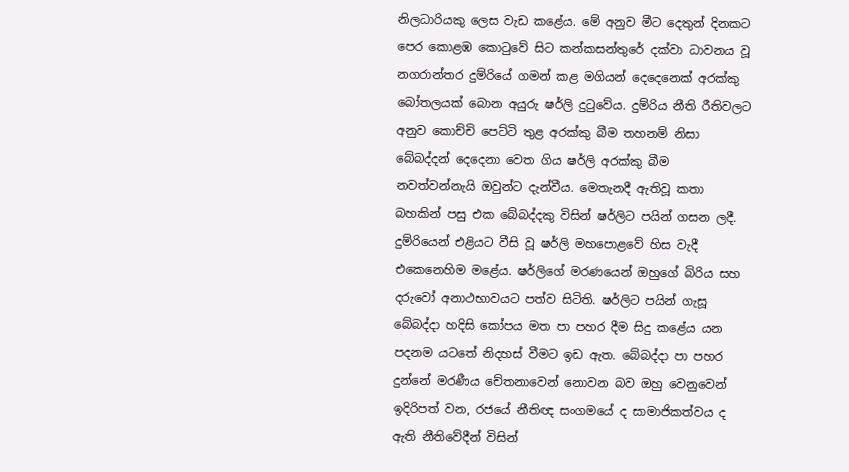නිලධාරියකු ලෙස වැඩ කළේය. මේ අනුව මීට දෙතුන් දිනකට පෙර කොළඹ කොටුවේ සිට කන්කසන්තුරේ දක්වා ධාවනය වූ නගරාන්තර දුම්රියේ ගමන් කළ මගියන් දෙදෙනෙක් අරක්කු බෝතලයක් බොන අයුරු ෂර්ලි දුටුවේය. දුම්රිය නීති රීතිවලට අනුව කොච්චි පෙට්ටි තුළ අරක්කු බීම තහනම් නිසා බේබද්දන් දෙදෙනා වෙත ගිය ෂර්ලි අරක්කු බීම නවත්වන්නැයි ඔවුන්ට දැන්වීය. මෙතැනදී ඇතිවූ කතා බහකින් පසු එක බේබද්දකු විසින් ෂර්ලිට පයින් ගසන ලදී. දුම්රියෙන් එළියට වීසි වූ ෂර්ලි මහපොළවේ හිස වැදී එකෙනෙහිම මළේය. ෂර්ලිගේ මරණයෙන් ඔහුගේ බිරිය සහ දරුවෝ අනාථභාවයට පත්ව සිටිති. ෂර්ලිට පයින් ගැසූ බේබද්දා හදිසි කෝපය මත පා පහර දීම සිදු කළේය යන පදනම යටතේ නිදහස් වීමට ඉඩ ඇත. බේබද්දා පා පහර දුන්නේ මරණීය චේතනාවෙන් නොවන බව ඔහු වෙනුවෙන් ඉදිරිපත් වන, රජයේ නීතිඥ සංගමයේ ද සාමාජිකත්වය ද ඇති නීතිවේදීන් විසින්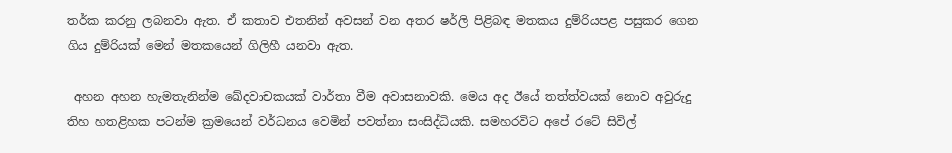තර්ක කරනු ලබනවා ඇත. ඒ කතාව එතනින් අවසන් වන අතර ෂර්ලි පිළිබඳ මතකය දුම්රියපළ පසුකර ගෙන ගිය දුම්රියක් මෙන් මතකයෙන් ගිලිහී යනවා ඇත.

 අහන අහන හැමතැනින්ම ඛේදවාචකයක් වාර්තා වීම අවාසනාවකි. මෙය අද ඊයේ තත්ත්වයක් නොව අවුරුදු තිහ හතළිහක පටන්ම ක්‍රමයෙන් වර්ධනය වෙමින් පවත්නා සංසිද්ධියකි. සමහරවිට අපේ රටේ සිවිල්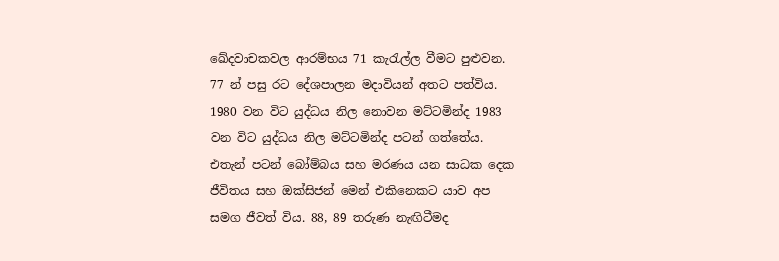ඛේදවාචකවල ආරම්භය 71 කැරැල්ල වීමට පුළුවන. 77 න් පසු රට දේශපාලන මදාවියන් අතට පත්විය. 1980 වන විට යුද්ධය නිල නොවන මට්ටමින්ද 1983 වන විට යුද්ධය නිල මට්ටමින්ද පටන් ගත්තේය. එතැන් පටන් බෝම්බය සහ මරණය යන සාධක දෙක ජීවිතය සහ ඔක්සිජන් මෙන් එකිනෙකට යාව අප සමග ජීවත් විය. 88, 89 තරුණ නැඟිටීමද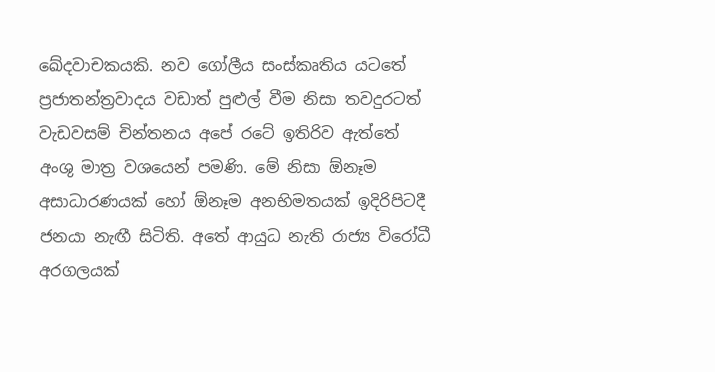ඛේදවාචකයකි. නව ගෝලීය සංස්කෘතිය යටතේ ප්‍රජාතන්ත්‍රවාදය වඩාත් පුළුල් වීම නිසා තවදුරටත් වැඩවසම් චින්තනය අපේ රටේ ඉතිරිව ඇත්තේ අංශු මාත්‍ර වශයෙන් පමණි. මේ නිසා ඕනෑම අසාධාරණයක් හෝ ඕනෑම අනභිමතයක් ඉදිරිපිටදී ජනයා නැඟී සිටිති. අතේ ආයුධ නැති රාජ්‍ය විරෝධී අරගලයක්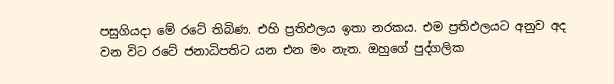පසුගියදා මේ රටේ තිබිණ. එහි ප්‍රතිඵලය ඉතා නරකය. එම ප්‍රතිඵලයට අනුව අද වන විට රටේ ජනාධිපතිට යන එන මං නැත. ඔහුගේ පුද්ගලික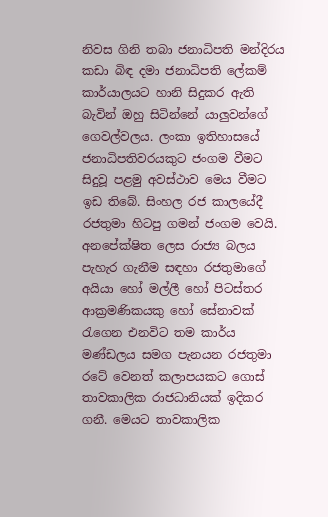නිවස ගිනි තබා ජනාධිපති මන්දිරය කඩා බිඳ දමා ජනාධිපති ලේකම් කාර්යාලයට හානි සිදුකර ඇති බැවින් ඔහු සිටින්නේ යාලුවන්ගේ ගෙවල්වලය. ලංකා ඉතිහාසයේ ජනාධිපතිවරයකුට ජංගම වීමට සිදුවූ පළමු අවස්ථාව මෙය වීමට ඉඩ තිබේ. සිංහල රජ කාලයේදී රජතුමා හිටපු ගමන් ජංගම වෙයි. අනපේක්ෂිත ලෙස රාජ්‍ය බලය පැහැර ගැනීම සඳහා රජතුමාගේ අයියා හෝ මල්ලී හෝ පිටස්තර ආක්‍රමණිකයකු හෝ සේනාවක් රැගෙන එනවිට තම කාර්ය මණ්ඩලය සමග පැනයන රජතුමා රටේ වෙනත් කලාපයකට ගොස් තාවකාලික රාජධානියක් ඉදිකර ගනී. මෙයට තාවකාලික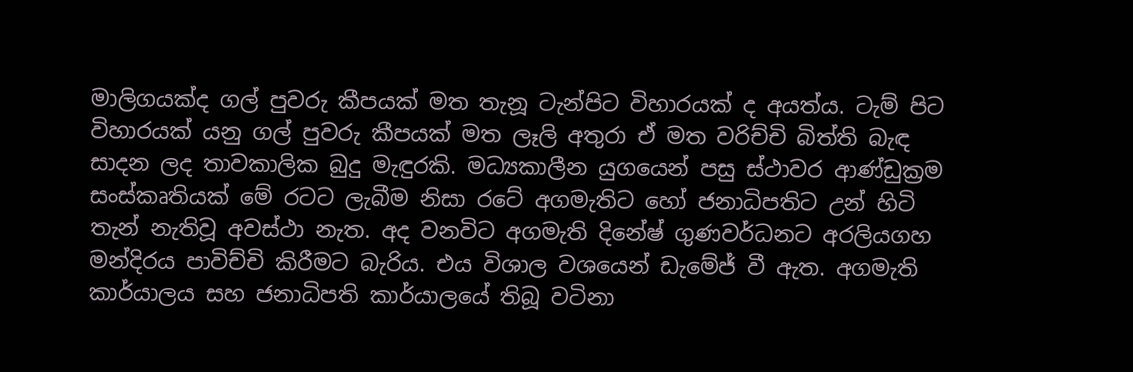මාලිගයක්ද ගල් පුවරු කීපයක් මත තැනූ ටැන්පිට විහාරයක් ද අයත්ය. ටැම් පිට විහාරයක් යනු ගල් පුවරු කීපයක් මත ලෑලි අතුරා ඒ මත වරිච්චි බිත්ති බැඳ සාදන ලද තාවකාලික බුදු මැඳුරකි. මධ්‍යකාලීන යුගයෙන් පසු ස්ථාවර ආණ්ඩුක්‍රම සංස්කෘතියක් මේ රටට ලැබීම නිසා රටේ අගමැතිට හෝ ජනාධිපතිට උන් හිටි තැන් නැතිවූ අවස්ථා නැත. අද වනවිට අගමැති දිනේෂ් ගුණවර්ධනට අරලියගහ මන්දිරය පාවිච්චි කිරීමට බැරිය. එය විශාල වශයෙන් ඩැමේජ් වී ඇත. අගමැති කාර්යාලය සහ ජනාධිපති කාර්යාලයේ තිබූ වටිනා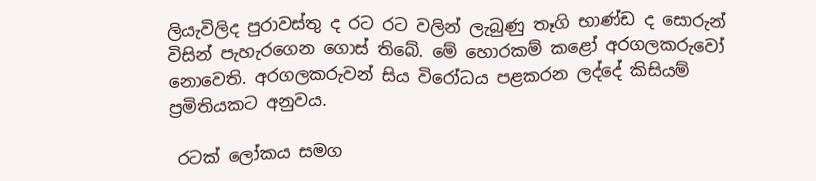ලියැවිලිද පුරාවස්තු ද රට රට වලින් ලැබුණු තෑගි භාණ්ඩ ද සොරුන් විසින් පැහැරගෙන ගොස් තිබේ. මේ හොරකම් කළෝ අරගලකරුවෝ නොවෙති. අරගලකරුවන් සිය විරෝධය පළකරන ලද්දේ කිසියම් ප්‍රමිතියකට අනුවය.

 රටක් ලෝකය සමග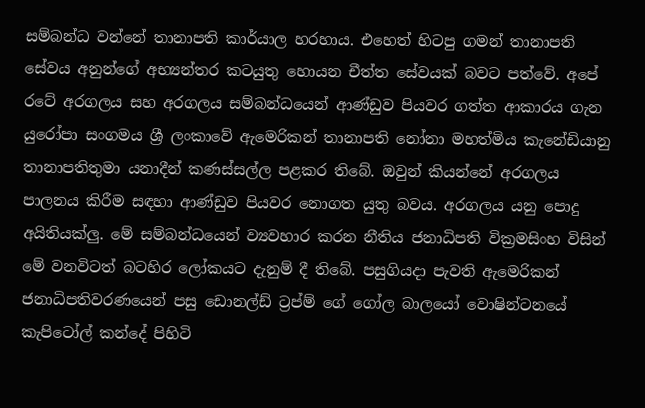සම්බන්ධ වන්නේ තානාපති කාර්යාල හරහාය. එහෙත් හිටපු ගමන් තානාපති සේවය අනුන්ගේ අභ්‍යන්තර කටයුතු හොයන චීත්ත සේවයක් බවට පත්වේ. අපේ රටේ අරගලය සහ අරගලය සම්බන්ධයෙන් ආණ්ඩුව පියවර ගත්ත ආකාරය ගැන යුරෝපා සංගමය ශ්‍රී ලංකාවේ ඇමෙරිකන් තානාපති නෝනා මහත්මිය කැනේඩියානු තානාපතිතුමා යනාදීන් කණස්සල්ල පළකර තිබේ. ඔවුන් කියන්නේ අරගලය පාලනය කිරීම සඳහා ආණ්ඩුව පියවර නොගත යුතු බවය. අරගලය යනු පොදු අයිතියක්ලු. මේ සම්බන්ධයෙන් ව්‍යවහාර කරන නීතිය ජනාධිපති වික්‍රමසිංහ විසින් මේ වනවිටත් බටහිර ලෝකයට දැනුම් දී තිබේ. පසුගියදා පැවති ඇමෙරිකන් ජනාධිපතිවරණයෙන් පසු ඩොනල්ඩ් ට්‍රප්ම් ගේ ගෝල බාලයෝ වොෂින්ටනයේ කැපිටෝල් කන්දේ පිහිටි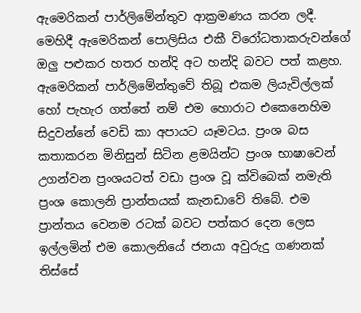ඇමෙරිකන් පාර්ලිමේන්තුව ආක්‍රමණය කරන ලදී. මෙහිදී ඇමෙරිකන් පොලිසිය එකී විරෝධතාකරුවන්ගේ ඔලු පළුකර හතර හන්දි අට හන්දි බවට පත් කළහ. ඇමෙරිකන් පාර්ලිමේන්තුවේ තිබූ එකම ලියැවිල්ලක් හෝ පැහැර ගත්තේ නම් එම හොරාට එකෙනෙහිම සිදුවන්නේ වෙඩි කා අපායට යෑමටය. ප්‍රංශ බස කතාකරන මිනිසුන් සිටින ළමයින්ට ප්‍රංශ භාෂාවෙන් උගන්වන ප්‍රංශයටත් වඩා ප්‍රංශ වූ ක්විබෙක් නමැති ප්‍රංශ කොලනි ප්‍රාන්තයක් කැනඩාවේ තිබේ. එම ප්‍රාන්තය වෙනම රටක් බවට පත්කර දෙන ලෙස ඉල්ලමින් එම කොලනියේ ජනයා අවුරුදු ගණනක් තිස්සේ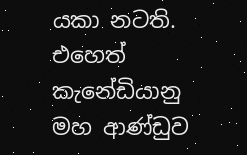යකා නටති. එහෙත් කැනේඩියානු මහ ආණ්ඩුව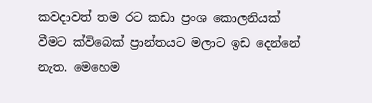කවදාවත් තම රට කඩා ප්‍රංශ කොලනියක් වීමට ක්විබෙක් ප්‍රාන්තයට මලාට ඉඩ දෙන්නේ නැත. මෙහෙම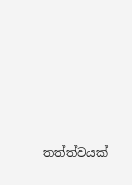තත්ත්වයක්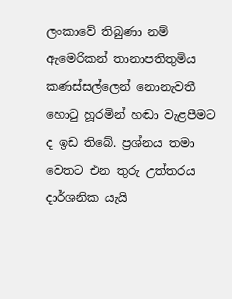ලංකාවේ තිබුණා නම් ඇමෙරිකන් තානාපතිතුමිය කණස්සල්ලෙන් නොනැවතී හොටු හූරමින් හඬා වැළපීමට ද ඉඩ තිබේ. ප්‍රශ්නය තමා වෙතට එන තුරු උත්තරය දාර්ශනික යැයි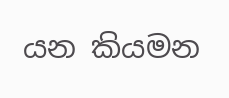යන කියමන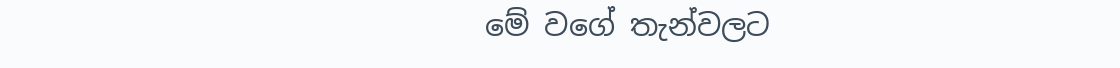මේ වගේ තැන්වලට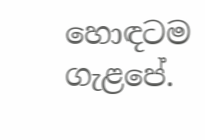හොඳටම ගැළපේ.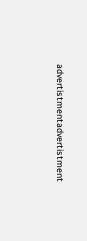advertistmentadvertistment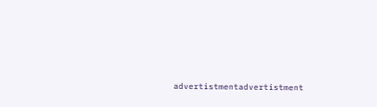advertistmentadvertistment